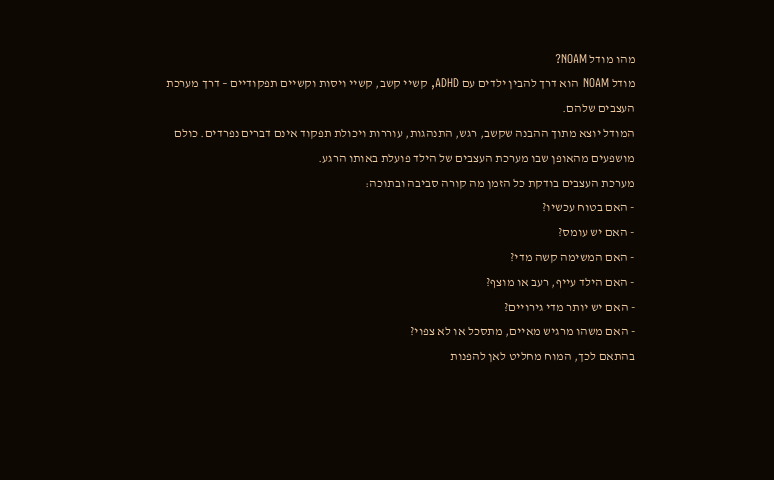מהו מודל NOAM?
מודל NOAM הוא דרך להבין ילדים עם ADHD, קשיי קשב, קשיי ויסות וקשיים תפקודיים – דרך מערכת העצבים שלהם.
המודל יוצא מתוך ההבנה שקשב, רגש, התנהגות, עוררות ויכולת תפקוד אינם דברים נפרדים. כולם מושפעים מהאופן שבו מערכת העצבים של הילד פועלת באותו הרגע.
מערכת העצבים בודקת כל הזמן מה קורה סביבה ובתוכה:
- האם בטוח עכשיו?
- האם יש עומס?
- האם המשימה קשה מדי?
- האם הילד עייף, רעב או מוצף?
- האם יש יותר מדי גירויים?
- האם משהו מרגיש מאיים, מתסכל או לא צפוי?
בהתאם לכך, המוח מחליט לאן להפנות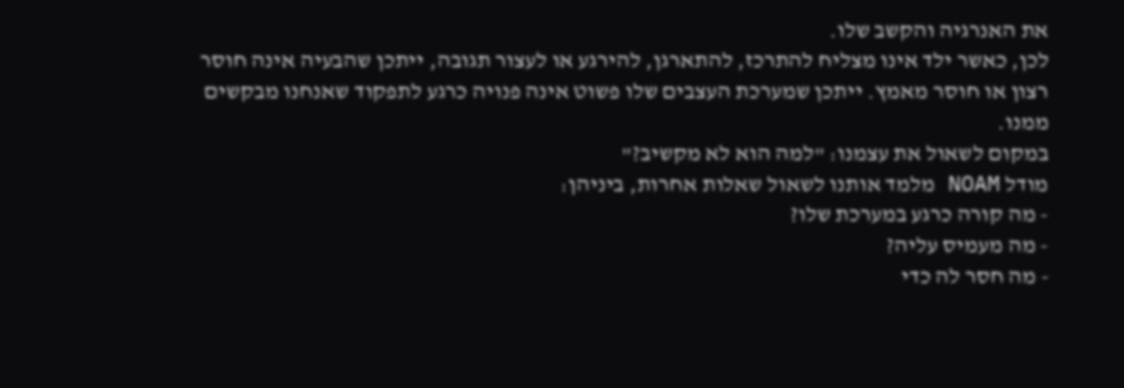את האנרגיה והקשב שלו.
לכן, כאשר ילד אינו מצליח להתרכז, להתארגן, להירגע או לעצור תגובה, ייתכן שהבעיה אינה חוסר רצון או חוסר מאמץ. ייתכן שמערכת העצבים שלו פשוט אינה פנויה כרגע לתפקוד שאנחנו מבקשים ממנו.
במקום לשאול את עצמנו: "למה הוא לא מקשיב?"
מודל NOAM מלמד אותנו לשאול שאלות אחרות, ביניהן:
- מה קורה כרגע במערכת שלו?
- מה מעמיס עליה?
- מה חסר לה כדי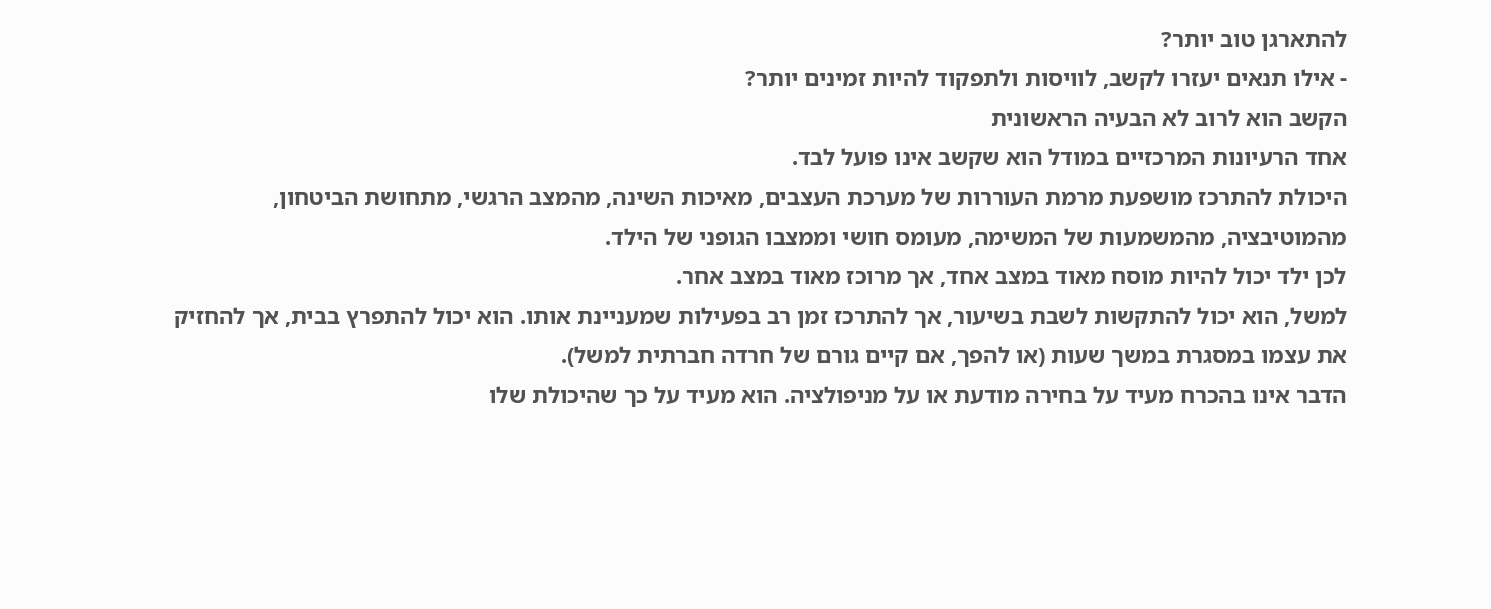להתארגן טוב יותר?
- אילו תנאים יעזרו לקשב, לוויסות ולתפקוד להיות זמינים יותר?
הקשב הוא לרוב לא הבעיה הראשונית
אחד הרעיונות המרכזיים במודל הוא שקשב אינו פועל לבד.
היכולת להתרכז מושפעת מרמת העוררות של מערכת העצבים, מאיכות השינה, מהמצב הרגשי, מתחושת הביטחון, מהמוטיבציה, מהמשמעות של המשימה, מעומס חושי וממצבו הגופני של הילד.
לכן ילד יכול להיות מוסח מאוד במצב אחד, אך מרוכז מאוד במצב אחר.
למשל, הוא יכול להתקשות לשבת בשיעור, אך להתרכז זמן רב בפעילות שמעניינת אותו. הוא יכול להתפרץ בבית, אך להחזיק את עצמו במסגרת במשך שעות (או להפך, אם קיים גורם של חרדה חברתית למשל).
הדבר אינו בהכרח מעיד על בחירה מודעת או על מניפולציה. הוא מעיד על כך שהיכולת שלו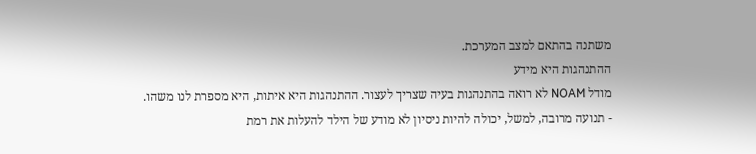משתנה בהתאם למצב המערכת.
ההתנהגות היא מידע
מודל NOAM לא רואה בהתנהגות בעיה שצריך לעצור. ההתנהגות היא איתות, היא מספרת לנו משהו.
- תנועה מרובה, למשל, יכולה להיות ניסיון לא מודע של הילד להעלות את רמת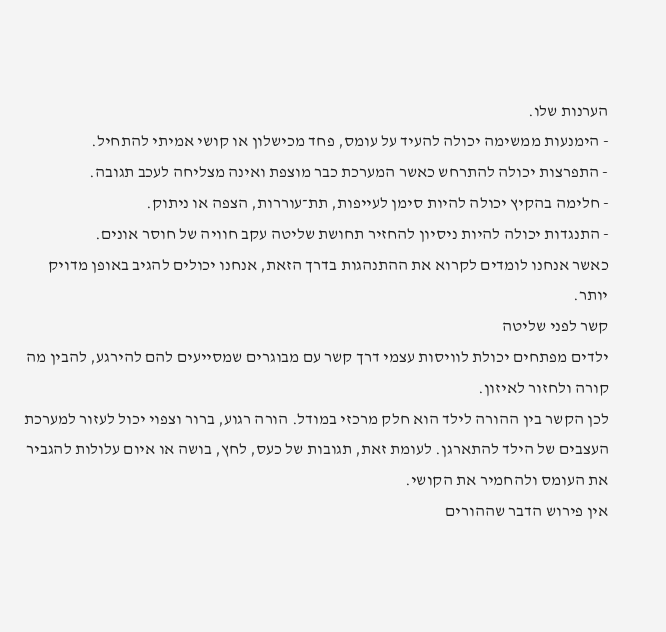הערנות שלו.
- הימנעות ממשימה יכולה להעיד על עומס, פחד מכישלון או קושי אמיתי להתחיל.
- התפרצות יכולה להתרחש כאשר המערכת כבר מוצפת ואינה מצליחה לעכב תגובה.
- חלימה בהקיץ יכולה להיות סימן לעייפות, תת־עוררות, הצפה או ניתוק.
- התנגדות יכולה להיות ניסיון להחזיר תחושת שליטה עקב חוויה של חוסר אונים.
כאשר אנחנו לומדים לקרוא את ההתנהגות בדרך הזאת, אנחנו יכולים להגיב באופן מדויק יותר.
קשר לפני שליטה
ילדים מפתחים יכולת לוויסות עצמי דרך קשר עם מבוגרים שמסייעים להם להירגע, להבין מה קורה ולחזור לאיזון.
לכן הקשר בין ההורה לילד הוא חלק מרכזי במודל. הורה רגוע, ברור וצפוי יכול לעזור למערכת העצבים של הילד להתארגן. לעומת זאת, תגובות של כעס, לחץ, בושה או איום עלולות להגביר את העומס ולהחמיר את הקושי.
אין פירוש הדבר שההורים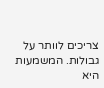צריכים לוותר על גבולות. המשמעות היא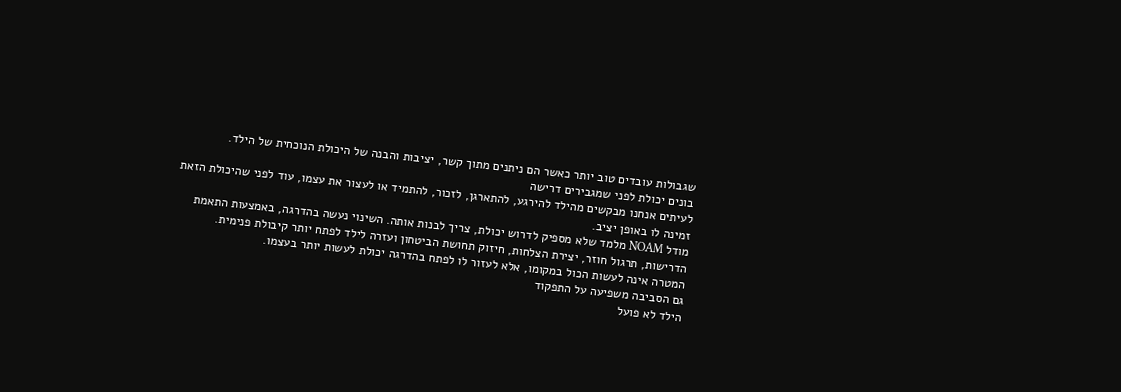שגבולות עובדים טוב יותר כאשר הם ניתנים מתוך קשר, יציבות והבנה של היכולת הנוכחית של הילד.
בונים יכולת לפני שמגבירים דרישה
לעיתים אנחנו מבקשים מהילד להירגע, להתארגן, לזכור, להתמיד או לעצור את עצמו, עוד לפני שהיכולת הזאת זמינה לו באופן יציב.
מודל NOAM מלמד שלא מספיק לדרוש יכולת, צריך לבנות אותה. השינוי נעשה בהדרגה, באמצעות התאמת הדרישות, תרגול חוזר, יצירת הצלחות, חיזוק תחושת הביטחון ועזרה לילד לפתח יותר קיבולת פנימית.
המטרה אינה לעשות הכול במקומו, אלא לעזור לו לפתח בהדרגה יכולת לעשות יותר בעצמו.
גם הסביבה משפיעה על התפקוד
הילד לא פועל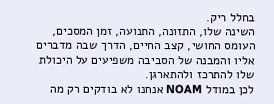בחלל ריק.
השינה שלו, התזונה, התנועה, זמן המסכים, העומס החושי, קצב החיים, הדרך שבה מדברים אליו והמבנה של הסביבה משפיעים על היכולת שלו להתרכז ולהתארגן.
לכן במודל NOAM אנחנו לא בודקים רק מה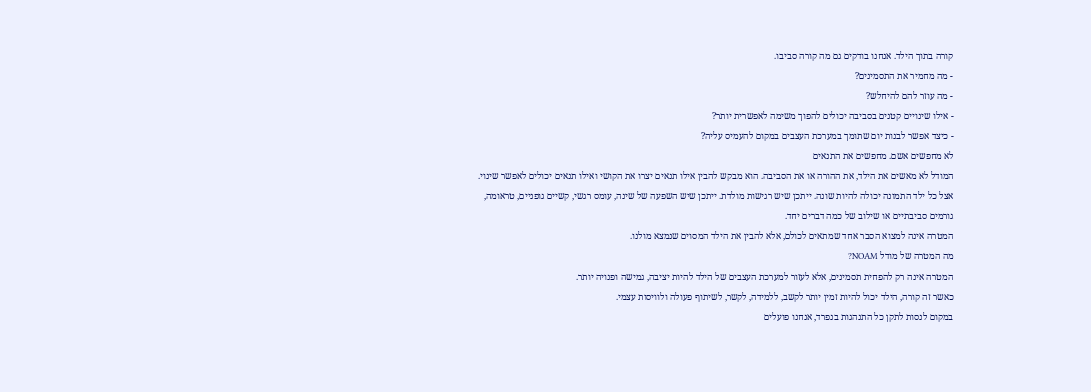קורה בתוך הילד. אנחנו בודקים גם מה קורה סביבו.
- מה מחמיר את התסמינים?
- מה עוזר להם להיחלש?
- אילו שינויים קטנים בסביבה יכולים להפוך משימה לאפשרית יותר?
- כיצד אפשר לבנות יום שתומך במערכת העצבים במקום להעמיס עליה?
לא מחפשים אשם. מחפשים את התנאים
המודל לא מאשים את הילד, את ההורה או את הסביבה. הוא מבקש להבין אילו תנאים יצרו את הקושי ואילו תנאים יכולים לאפשר שינוי.
אצל כל ילד התמונה יכולה להיות שונה. ייתכן שיש רגישות מולדת. ייתכן שיש השפעה של שינה, עומס רגשי, קשיים גופניים, טראומה, גורמים סביבתיים או שילוב של כמה דברים יחד.
המטרה אינה למצוא הסבר אחד שמתאים לכולם, אלא להבין את הילד המסוים שנמצא מולנו.
מה המטרה של מודל NOAM?
המטרה אינה רק להפחית תסמינים, אלא לעזור למערכת העצבים של הילד להיות יציבה, גמישה ופנויה יותר.
כאשר זה קורה, הילד יכול להיות זמין יותר לקשב, ללמידה, לקשר, לשיתוף פעולה ולוויסות עצמי.
במקום לנסות לתקן כל התנהגות בנפרד, אנחנו פועלים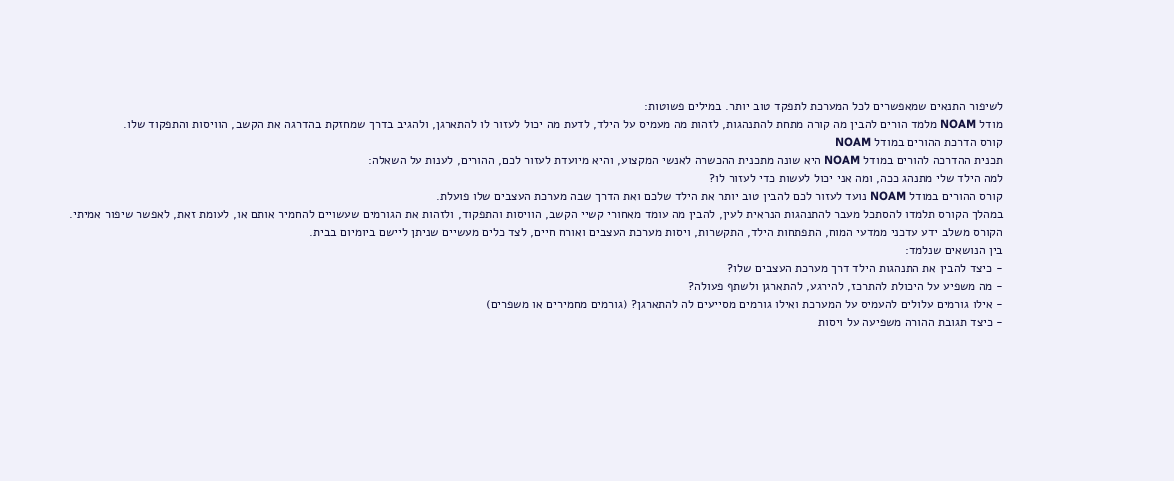לשיפור התנאים שמאפשרים לכל המערכת לתפקד טוב יותר. במילים פשוטות:
מודל NOAM מלמד הורים להבין מה קורה מתחת להתנהגות, לזהות מה מעמיס על הילד, לדעת מה יכול לעזור לו להתארגן, ולהגיב בדרך שמחזקת בהדרגה את הקשב, הוויסות והתפקוד שלו.
קורס הדרכת ההורים במודל NOAM
תכנית ההדרכה להורים במודל NOAM היא שונה מתכנית ההכשרה לאנשי המקצוע, והיא מיועדת לעזור לכם, ההורים, לענות על השאלה:
למה הילד שלי מתנהג ככה, ומה אני יכול לעשות כדי לעזור לו?
קורס ההורים במודל NOAM נועד לעזור לכם להבין טוב יותר את הילד שלכם ואת הדרך שבה מערכת העצבים שלו פועלת.
במהלך הקורס תלמדו להסתכל מעבר להתנהגות הנראית לעין, להבין מה עומד מאחורי קשיי הקשב, הוויסות והתפקוד, ולזהות את הגורמים שעשויים להחמיר אותם או, לעומת זאת, לאפשר שיפור אמיתי.
הקורס משלב ידע עדכני ממדעי המוח, התפתחות הילד, התקשרות, ויסות מערכת העצבים ואורח חיים, לצד כלים מעשיים שניתן ליישם ביומיום בבית.
בין הנושאים שנלמד:
- כיצד להבין את התנהגות הילד דרך מערכת העצבים שלו?
- מה משפיע על היכולת להתרכז, להירגע, להתארגן ולשתף פעולה?
- אילו גורמים עלולים להעמיס על המערכת ואילו גורמים מסייעים לה להתארגן? (גורמים מחמירים או משפרים)
- כיצד תגובת ההורה משפיעה על ויסות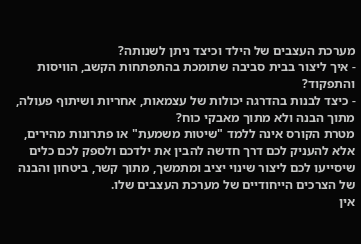מערכת העצבים של הילד וכיצד ניתן לשנותה?
- איך ליצור בבית סביבה שתומכת בהתפתחות הקשב, הוויסות והתפקוד?
- כיצד לבנות בהדרגה יכולות של עצמאות, אחריות ושיתוף פעולה, מתוך הבנה ולא מתוך מאבקי כוח?
מטרת הקורס אינה ללמד "שיטות משמעת" או פתרונות מהירים, אלא להעניק לכם דרך חדשה להבין את ילדכם ולספק לכם כלים שיסייעו לכם ליצור שינוי יציב ומתמשך, מתוך קשר, ביטחון והבנה של הצרכים הייחודיים של מערכת העצבים שלו.
אין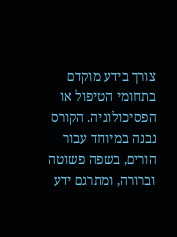צורך בידע מוקדם בתחומי הטיפול או הפסיכולוגיה. הקורס נבנה במיוחד עבור הורים, בשפה פשוטה וברורה, ומתרגם ידע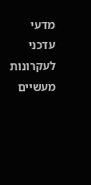מדעי עדכני לעקרונות מעשיים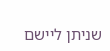שניתן ליישם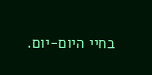בחיי היום-יום.